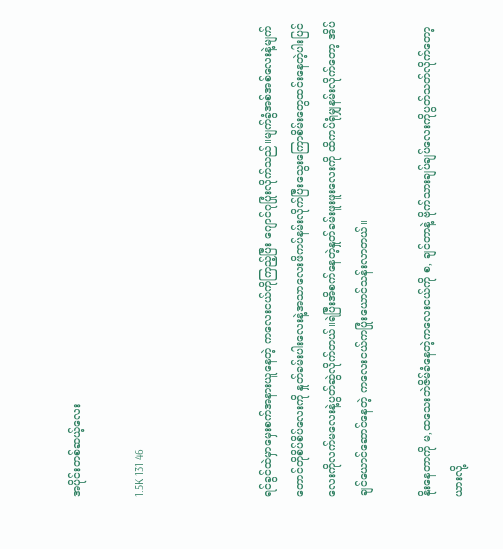အပိုင်းတစ်ဆယ့်လေး

1.5K 131 46



ရင်ခွင်ထဲမှာမှေးစက်အနားယူနေတဲ့ ကလေးငယ်ကိုကြည့်ပြီး ဂျောင်ဂုပြုံးလိုက်သည်။မျက်ခွံအစ်အစ်လေးနဲ့မျက်တောင်တိုစိပ်စိပ်လေးကို နှုတ်ခမ်းပါးလေးနဲ့အသာလေးဖိကပ်နမ်းလိုက်ပြီးသွေးကြောစိမ်းတွေထင်းနေတဲ့ပါးပြင်လေးကိုလက်မလေးနဲ့ပွတ်ဆွဲလိုက်တယ်။ရဲပြီးအိစက်နေတဲ့နှုတ်ခမ်းဖူးဖူးလေးကို ထိကပ်ရုံမျှနမ်းလိုက်တော့ အိပ်ချင်ယောင်ဆောင်နေတဲ့ ကလေးငယ်ကပြုံးယောင်သန်းလာတယ်။

နိုးနေတာကို မ,ထသေးဘဲဇိမ်ခံနေတဲ့ကလေးငယ်ကို စ, ချင်တာနဲ့ ဗိုက်သားချပ်ချပ်လေးကိုပွတ်သတ်လိုက်တော့ ယားလို့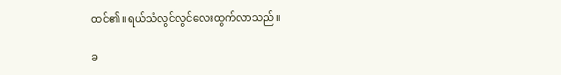ထင်၏။ရယ်သံလွင်လွင်လေးထွက်လာသည်။

ခ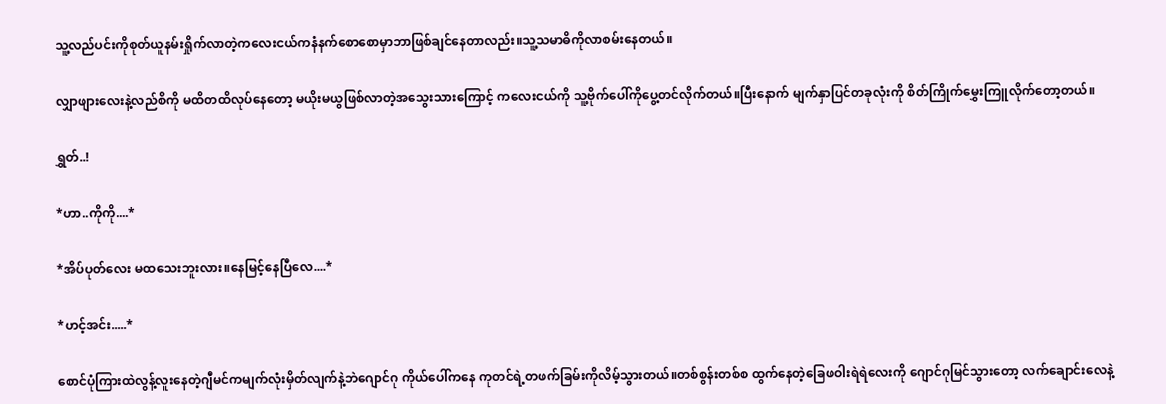သူ့လည်ပင်းကိုစုတ်ယူနမ်းရှိုက်လာတဲ့ကလေးငယ်ကနံနက်စောစောမှာဘာဖြစ်ချင်နေတာလည်း။သူ့သမာဓိကိုလာစမ်းနေတယ်။

လျှာဖျားလေးနဲ့လည်စိကို မထိတထိလုပ်နေတော့ မယိုးမယွဖြစ်လာတဲ့အသွေးသားကြောင့် ကလေးငယ်ကို သူ့‌ဗိုက်ပေါ်ကိုပွေ့တင်လိုက်တယ်။ပြီးနောက် မျက်နှာပြင်တခုလုံးကို စိတ်ကြိုက်မွှေးကြူလိုက်တော့တယ်။

ရွှတ်..!

*ဟာ..ကိုကို....*

*အိပ်ပုတ်လေး မထသေးဘူးလား။နေမြင့်နေပြီလေ....*

*ဟင့်အင်း.....*

စောင်ပုံကြားထဲလွန့်လူးနေတဲ့ဂျီမင်ကမျက်လုံးမှိတ်လျက်နဲ့ဘဲဂျောင်ဂု ကိုယ်ပေါ်ကနေ ကုတင်ရဲ့တဖက်ခြမ်းကိုလိမ့်သွားတယ်။တစ်စွန်းတစ်စ ထွက်နေတဲ့ခြေဖဝါးရဲရဲလေးကို ဂျောင်ဂုမြင်သွားတော့ လက်ချောင်းလေနဲ့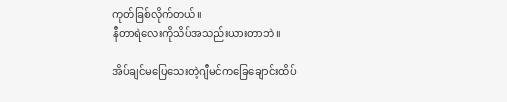ကုတ်ခြစ်လိုက်တယ်။
နီတာရဲလေးကိုသိပ်အသည်းယားတာဘဲ။

အိပ်ချင်မပြေသေးတဲ့ဂျီမင်ကခြေချောင်းထိပ်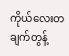ကိုယ်လေးတချက်တွန့်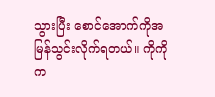သွားပြီး စောင်အောက်ကိုအမြန်သွင်းလိုက်ရတယ်။ ကိုကိုက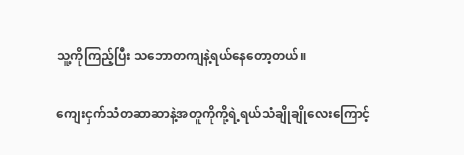သူ့ကိုကြည့်ပြီး သဘောတကျနဲ့ရယ်နေတော့တယ်။

ကျေးငှက်သံတဆာဆာနဲ့အတူကိုကို့ရဲ့ရယ်သံချိုချိုလေးကြောင့်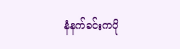နံနက်ခင်းကပို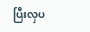ပြီးလှပ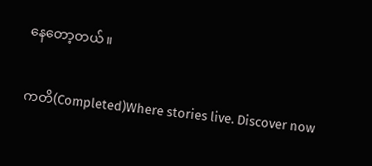နေတော့တယ်။

ကတိ(Completed)Where stories live. Discover now